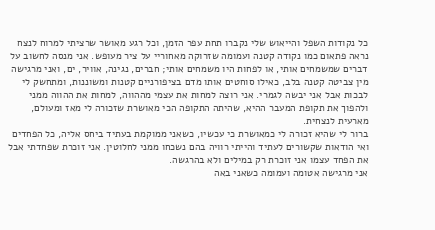כל נקודות השפל והייאוש שלי נקברו תחת עפר הזמן, וכל רגע מאושר שרציתי למרוח לנצח נראה פתאום כמו נקודה קטנה ועמומה שזרוקה מאחוריי על ציר מעופש. אני מנסה לחשוב על דברים שמשמחים אותי, או לפחות היו משמחים אותי; חברים, נגינה, אוויר, ים, ואני מרגישה מין צביטה קטנה בלב, כאילו סוחטים אותו מדם בציפורניים קטנות ומשוננות, ומתחשק לי לבכות אבל אני יבשה לגמרי. אני רוצה למחות את עצמי מההווה, למחות את ההווה ממני ולהפוך את תקופת המעבר ההיא, שהיתה התקופה הכי מאושרת שזכורה לי מאז ומעולם, מארעית לנצחית.
ברור לי שהיא זכורה לי כמאושרת כי עכשיו, כשאני ממוקמת בעתיד ביחס אליה, כל הפחדים ואי הודאות שקשורים לעתיד והייתי רוויה בהם נשכחו ממני לחלוטין. אני זוכרת שפחדתי אבל את הפחד עצמו אני זוכרת רק במילים ולא בהרגשה.
אני מרגישה אטומה ועמומה כשאני באה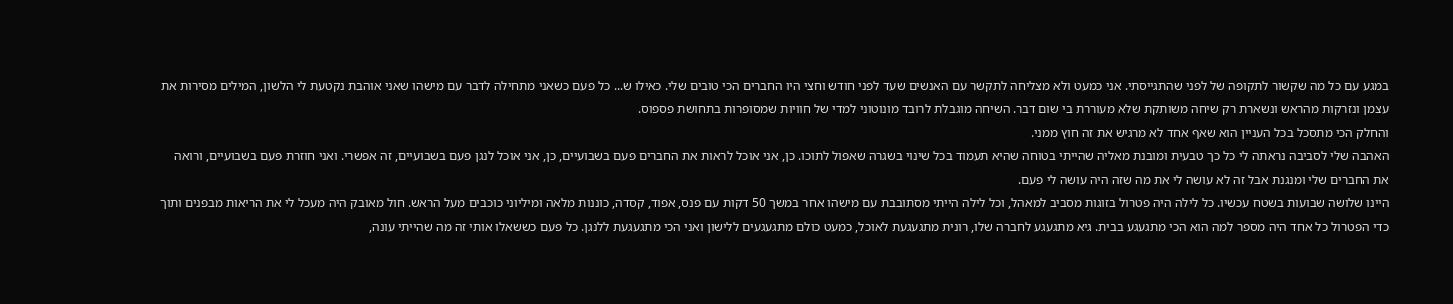במגע עם כל מה שקשור לתקופה של לפני שהתגייסתי. אני כמעט ולא מצליחה לתקשר עם האנשים שעד לפני חודש וחצי היו החברים הכי טובים שלי. כאילו ש... כל פעם כשאני מתחילה לדבר עם מישהו שאני אוהבת נקטעת לי הלשון, המילים מסירות את עצמן ונזרקות מהראש ונשארת רק שיחה משותקת שלא מעוררת בי שום דבר. השיחה מוגבלת לרובד מונוטוני למדי של חוויות שמסופרות בתחושת פספוס.
והחלק הכי מתסכל בכל העניין הוא שאף אחד לא מרגיש את זה חוץ ממני.
האהבה שלי לסביבה נראתה לי כל כך טבעית ומובנת מאליה שהייתי בטוחה שהיא תעמוד בכל שינוי בשגרה שאפול לתוכו. כן, אני אוכל לראות את החברים פעם בשבועיים, כן, אני אוכל לנגן פעם בשבועיים, זה אפשרי. ואני חוזרת פעם בשבועיים, ורואה את החברים שלי ומנגנת אבל זה לא עושה לי את מה שזה היה עושה לי פעם.
היינו שלושה שבועות בשטח עכשיו. כל לילה היה פטרול בזוגות מסביב למאהל, וכל לילה הייתי מסתובבת עם מישהו אחר במשך 50 דקות עם פנס, אפוד, קסדה, כוננות מלאה ומיליוני כוכבים מעל הראש. חול מאובק היה מעכל לי את הריאות מבפנים ותוך כדי הפטרול כל אחד היה מספר למה הוא הכי מתגעגע בבית. גיא מתגעגע לחברה שלו, רונית מתגעגעת לאוכל, כמעט כולם מתגעגעים ללישון ואני הכי מתגעגעת ללנגן. כל פעם כששאלו אותי זה מה שהייתי עונה,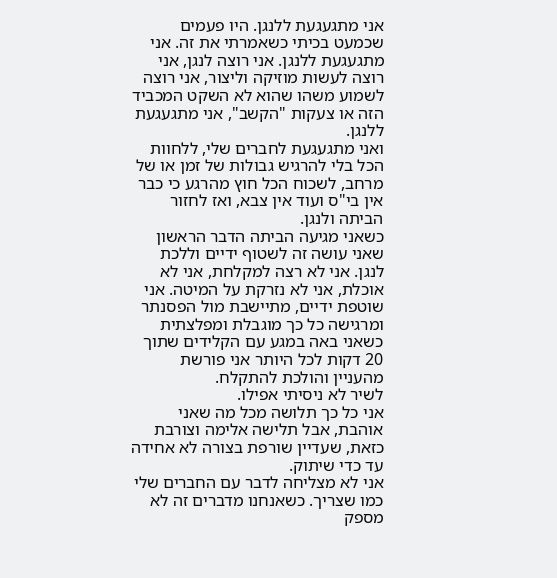אני מתגעגעת ללנגן. היו פעמים שכמעט בכיתי כשאמרתי את זה. אני מתגעגעת ללנגן. אני רוצה לנגן, אני רוצה לעשות מוזיקה וליצור, אני רוצה לשמוע משהו שהוא לא השקט המכביד הזה או צעקות "הקשב", אני מתגעגעת ללנגן.
ואני מתגעגעת לחברים שלי, ללחוות הכל בלי להרגיש גבולות של זמן או של מרחב, לשכוח הכל חוץ מהרגע כי כבר אין בי"ס ועוד אין צבא, ואז לחזור הביתה ולנגן.
כשאני מגיעה הביתה הדבר הראשון שאני עושה זה לשטוף ידיים וללכת לנגן. אני לא רצה למקלחת, אני לא אוכלת, אני לא נזרקת על המיטה. אני שוטפת ידיים, מתיישבת מול הפסנתר ומרגישה כל כך מוגבלת ומפלצתית כשאני באה במגע עם הקלידים שתוך 20 דקות לכל היותר אני פורשת מהעניין והולכת להתקלח.
לשיר לא ניסיתי אפילו.
אני כל כך תלושה מכל מה שאני אוהבת, אבל תלישה אלימה וצורבת כזאת, שעדיין שורפת בצורה לא אחידה עד כדי שיתוק.
אני לא מצליחה לדבר עם החברים שלי כמו שצריך. כשאנחנו מדברים זה לא מספק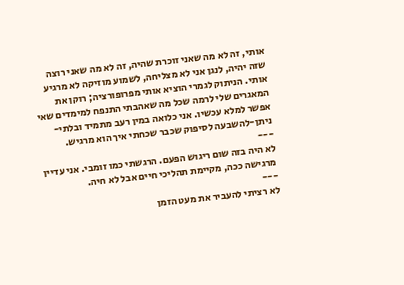אותי, זה לא מה שאני זוכרת שהיה, זה לא מה שאני רוצה שזה יהיה, לנגן אני לא מצליחה, לשמוע מוזיקה לא מרגיע אותי. הניתוק לגמרי הוציא אותי מפרופורציה; רוקן את המאגרים שלי לרמה שכל מה שאהבתי התנפח למימדים שאי אפשר למלא עכשיו. אני כלואה במין רעב מתמיד ובלתי-ניתן-להשבעה לסיפוק שכבר שכחתי איך הוא מרגיש.
---
לא היה בזה שום ריגוש הפעם. הרגשתי כמו זומבי. אני עדיין מרגישה ככה, מקיימת תהליכי חיים אבל לא חיה.
---
לא רציתי להעביר את מעט הזמן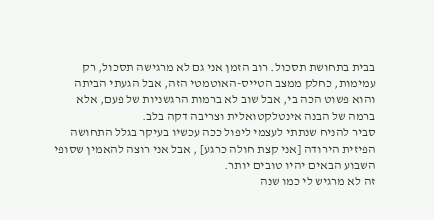בבית בתחושת תסכול. רוב הזמן אני גם לא מרגישה תסכול, רק עמימות, כחלק ממצב הטייס-האוטמטי הזה, אבל הגעתי הביתה והוא פשוט הכה בי, אבל שוב לא ברמות הרגשניות של פעם, אלא ברמה של הבנה אינטלקטואלית וצריבה דקה בלב.
סביר להניח שנתתי לעצמי ליפול ככה עכשיו בעיקר בגלל התחושה הפיזית הירודה [אני קצת חולה כרגע] , אבל אני רוצה להאמין שסופי השבוע הבאים יהיו טובים יותר.
זה לא מרגיש לי כמו שנה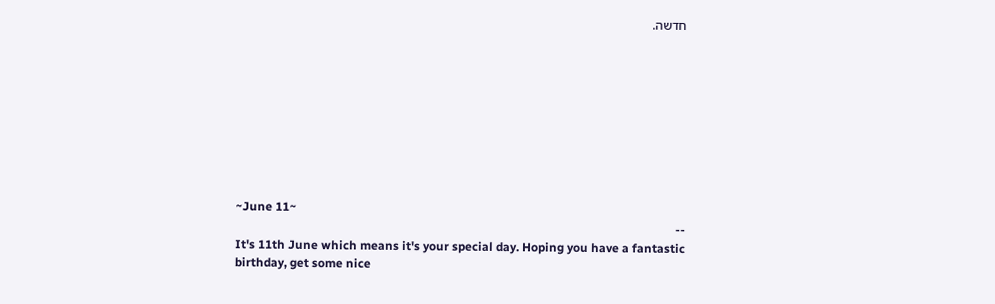חדשה.









~June 11~
--
It's 11th June which means it's your special day. Hoping you have a fantastic birthday, get some nice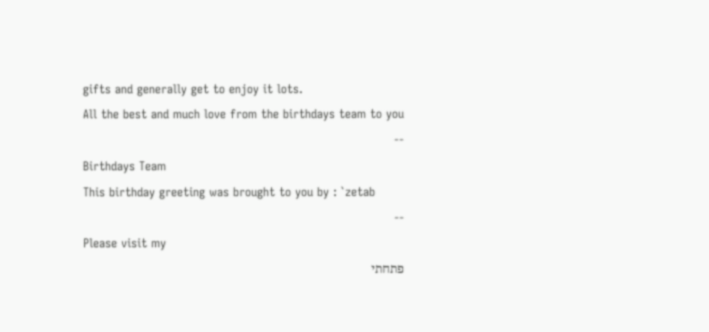gifts and generally get to enjoy it lots.
All the best and much love from the birthdays team to you
--
Birthdays Team
This birthday greeting was brought to you by : `zetab
--
Please visit my
פתחתי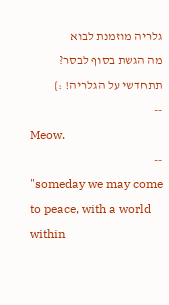גלריה מוזמנת לבוא
מה הגשת בסוף לבסר?
תתחדשי על הגלריה! :}
--
Meow.
--
"someday we may come to peace, with a world within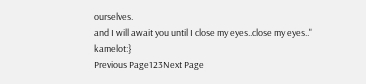ourselves.
and I will await you until I close my eyes..close my eyes.."
kamelot:}
Previous Page123Next Page